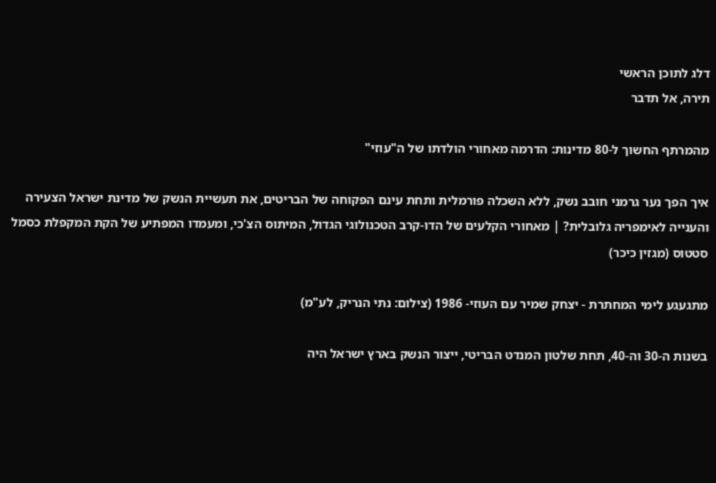דלג לתוכן הראשי
תירה, אל תדבר

מהמרתף החשוך ל-80 מדינות: הדרמה מאחורי הולדתו של ה"עוזי"

איך הפך נער גרמני חובב נשק, ללא השכלה פורמלית ותחת עינם הפקוחה של הבריטים, את תעשיית הנשק של מדינת ישראל הצעירה והענייה לאימפריה גלובלית? | מאחורי הקלעים של הדו-קרב הטכנולוגי הגדול, המיתוס הצ'כי, ומעמדו המפתיע של הקת המקפלת כסמל סטטוס (מגזין כיכר)

מתגעגע לימי המחתרת - יצחק שמיר עם העוזי- 1986 (צילום: נתי הנריק, לע"מ)

בשנות ה-30 וה-40, תחת שלטון המנדט הבריטי, ייצור הנשק בארץ ישראל היה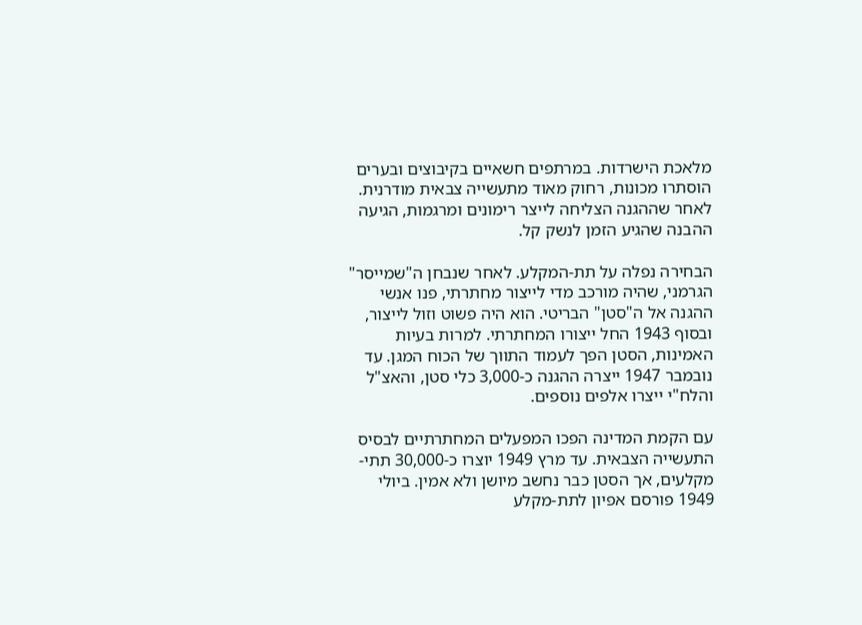מלאכת הישרדות. במרתפים חשאיים בקיבוצים ובערים הוסתרו מכונות, רחוק מאוד מתעשייה צבאית מודרנית. לאחר שההגנה הצליחה לייצר רימונים ומרגמות, הגיעה ההבנה שהגיע הזמן לנשק קל.

הבחירה נפלה על תת-המקלע. לאחר שנבחן ה"שמייסר" הגרמני, שהיה מורכב מדי לייצור מחתרתי, פנו אנשי ההגנה אל ה"סטן" הבריטי. הוא היה פשוט וזול לייצור, ובסוף 1943 החל ייצורו המחתרתי. למרות בעיות האמינות, הסטן הפך לעמוד התווך של הכוח המגן. עד נובמבר 1947 ייצרה ההגנה כ-3,000 כלי סטן, והאצ"ל והלח"י ייצרו אלפים נוספים.

עם הקמת המדינה הפכו המפעלים המחתרתיים לבסיס התעשייה הצבאית. עד מרץ 1949 יוצרו כ-30,000 תתי-מקלעים, אך הסטן כבר נחשב מיושן ולא אמין. ביולי 1949 פורסם אפיון לתת-מקלע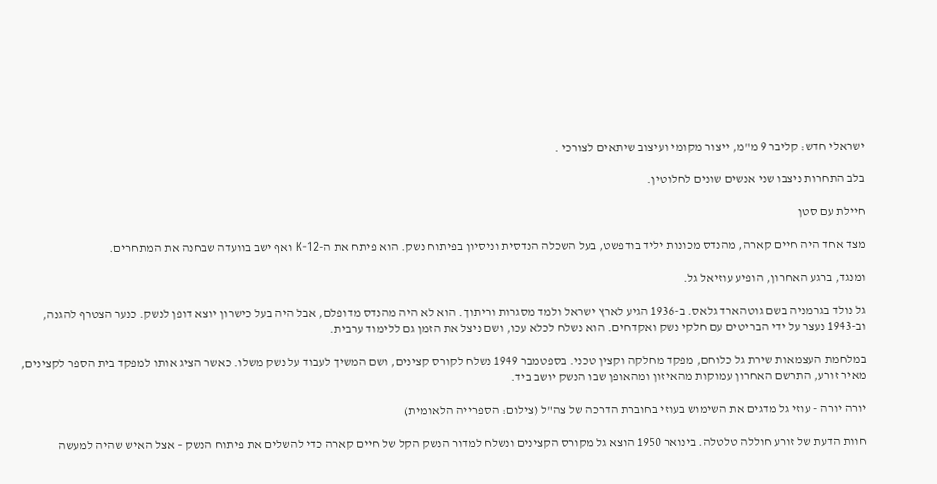ישראלי חדש: קליבר 9 מ"מ, ייצור מקומי ועיצוב שיתאים לצורכי .

בלב התחרות ניצבו שני אנשים שונים לחלוטין.

חיילת עם סטן

מצד אחד היה חיים קארה, מהנדס מכונות יליד בודפשט, בעל השכלה הנדסית וניסיון בפיתוח נשק. הוא פיתח את ה-K-12 ואף ישב בוועדה שבחנה את המתחרים.

ומנגד, ברגע האחרון, הופיע עוזיאל גל.

גל נולד בגרמניה בשם גוטהארד גלאס. ב-1936 הגיע לארץ ישראל ולמד מסגרות וריתוך. הוא לא היה מהנדס מדופלם, אבל היה בעל כישרון יוצא דופן לנשק. כנער הצטרף להגנה, וב-1943 נעצר על ידי הבריטים עם חלקי נשק ואקדחים. הוא נשלח לכלא עכו, ושם ניצל את הזמן גם ללימוד ערבית.

במלחמת העצמאות שירת גל כלוחם, מפקד מחלקה וקצין טכני. בספטמבר 1949 נשלח לקורס קצינים, ושם המשיך לעבוד על נשק משלו. כאשר הציג אותו למפקד בית הספר לקצינים, מאיר זורע, התרשם האחרון עמוקות מהאיזון ומהאופן שבו הנשק יושב ביד.

יורה יורה - עוזי גל מדגים את השימוש בעוזי בחוברת הדרכה של צה"ל (צילום: הספרייה הלאומית)

חוות הדעת של זורע חוללה טלטלה. בינואר 1950 הוצא גל מקורס הקצינים ונשלח למדור הנשק הקל של חיים קארה כדי להשלים את פיתוח הנשק – אצל האיש שהיה למעשה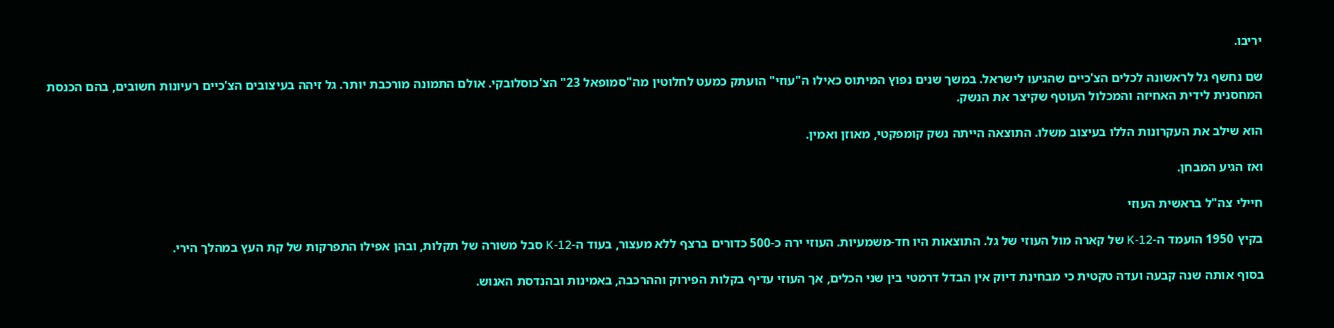יריבו.

שם נחשף גל לראשונה לכלים הצ'כיים שהגיעו לישראל. במשך שנים נפוץ המיתוס כאילו ה"עוזי" הועתק כמעט לחלוטין מה"סמופאל 23" הצ'כוסלובקי. אולם התמונה מורכבת יותר. גל זיהה בעיצובים הצ'כיים רעיונות חשובים, בהם הכנסת המחסנית לידית האחיזה והמכלול העוטף שקיצר את הנשק.

הוא שילב את העקרונות הללו בעיצוב משלו. התוצאה הייתה נשק קומפקטי, מאוזן ואמין.

ואז הגיע המבחן.

חיילי צה"ל בראשית העוזי

בקיץ 1950 הועמד ה-K-12 של קארה מול העוזי של גל. התוצאות היו חד-משמעיות. העוזי ירה כ-500 כדורים ברצף ללא מעצור, בעוד ה-K-12 סבל משורה של תקלות, ובהן אפילו התפרקות של קת העץ במהלך הירי.

בסוף אותה שנה קבעה ועדה טקטית כי מבחינת דיוק אין הבדל דרמטי בין שני הכלים, אך העוזי עדיף בקלות הפירוק וההרכבה, באמינות ובהנדסת האנוש.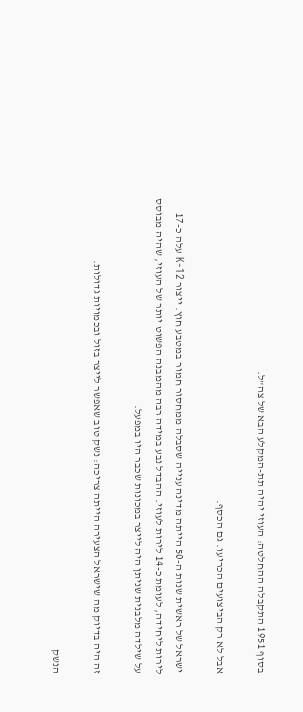בסוף 1951 התקבלה ההחלטה: העוזי יהיה תת-המקלע הבא של צה"ל.

אבל לא רק הביצועים הכריעו. גם הכסף.

ישראל של ראשית שנות ה-50 הייתה מדינה ענייה שסבלה ממחסור חמור במטבע חוץ. ייצור K-12 עלה כ-17 לירות ליחידה, לעומת כ-14 לירות לעוזי. ההבדל נבע במידה רבה מהמבנה הפשוט יותר של העוזי, שהיה מבוסס על שילדה מלבנית שניתן היה לייצר במכונות שכבר היו במפעל.

זה היה בדיוק מה שישראל הצעירה הייתה צריכה: נשק טוב שאפשר לייצר בזול ובכמויות גדולות.

הנשק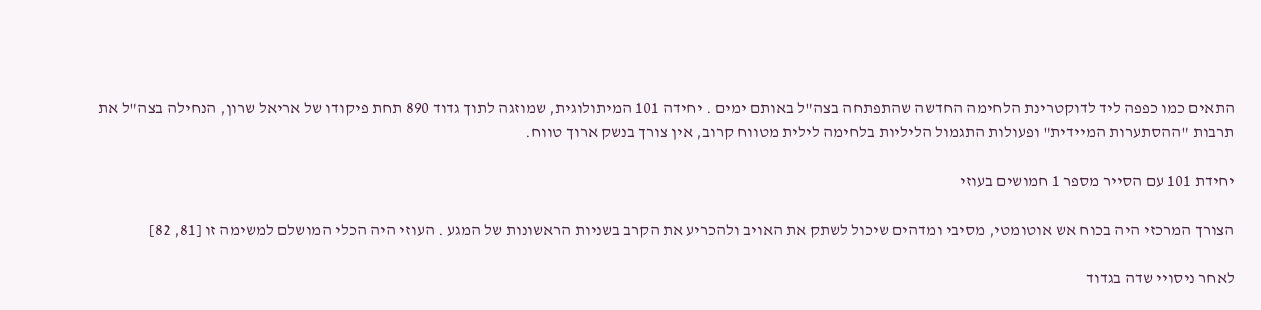התאים כמו כפפה ליד לדוקטרינת הלחימה החדשה שהתפתחה בצה"ל באותם ימים . יחידה 101 המיתולוגית, שמוזגה לתוך גדוד 890 תחת פיקודו של אריאל שרון, הנחילה בצה"ל את תרבות "ההסתערות המיידית" ופעולות התגמול הליליות בלחימה לילית מטווח קרוב, אין צורך בנשק ארוך טווח.

יחידת 101 עם הסייר מספר 1 חמושים בעוזי

הצורך המרכזי היה בכוח אש אוטומטי, מסיבי ומדהים שיכול לשתק את האויב ולהכריע את הקרב בשניות הראשונות של המגע . העוזי היה הכלי המושלם למשימה זו [81, 82]

לאחר ניסויי שדה בגדוד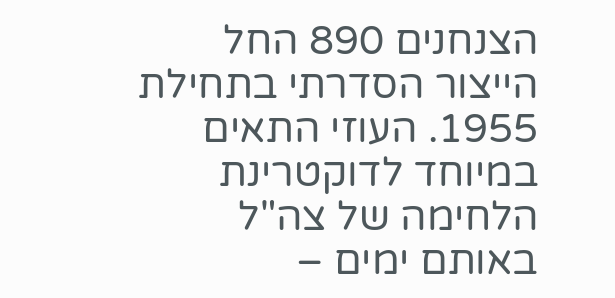הצנחנים 890 החל הייצור הסדרתי בתחילת 1955. העוזי התאים במיוחד לדוקטרינת הלחימה של צה"ל באותם ימים –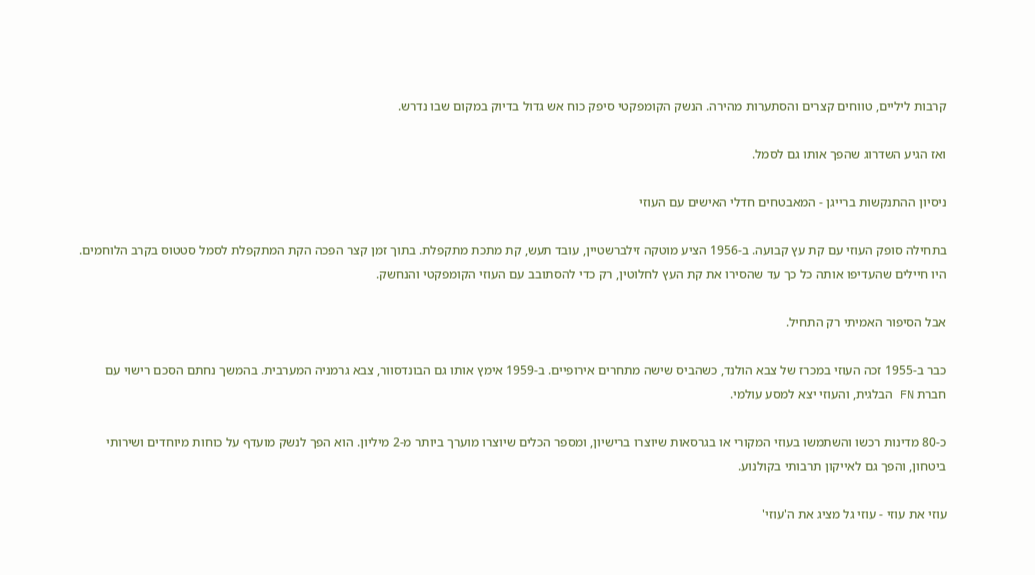קרבות ליליים, טווחים קצרים והסתערות מהירה. הנשק הקומפקטי סיפק כוח אש גדול בדיוק במקום שבו נדרש.

ואז הגיע השדרוג שהפך אותו גם לסמל.

ניסיון ההתנקשות ברייגן - המאבטחים חדלי האישים עם העוזי

בתחילה סופק העוזי עם קת עץ קבועה. ב-1956 הציע מוטקה זילברשטיין, עובד תעש, קת מתכת מתקפלת. בתוך זמן קצר הפכה הקת המתקפלת לסמל סטטוס בקרב הלוחמים. היו חיילים שהעדיפו אותה כל כך עד שהסירו את קת העץ לחלוטין, רק כדי להסתובב עם העוזי הקומפקטי והנחשק.

אבל הסיפור האמיתי רק התחיל.

כבר ב-1955 זכה העוזי במכרז של צבא הולנד, כשהביס שישה מתחרים אירופיים. ב-1959 אימץ אותו גם הבונדסוור, צבא גרמניה המערבית. בהמשך נחתם הסכם רישוי עם חברת FN הבלגית, והעוזי יצא למסע עולמי.

כ-80 מדינות רכשו והשתמשו בעוזי המקורי או בגרסאות שיוצרו ברישיון, ומספר הכלים שיוצרו מוערך ביותר מ-2 מיליון. הוא הפך לנשק מועדף על כוחות מיוחדים ושירותי ביטחון, והפך גם לאייקון תרבותי בקולנוע.

עוזי את עוזי - עוזי גל מציג את ה'עוזי'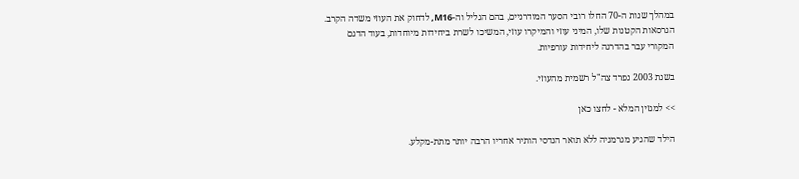במהלך שנות ה-70 החלו רובי הסער המודרניים, בהם הגליל וה-M16, לדחוק את העוזי משדה הקרב. הגרסאות הקטנות שלו, המיני עוזי והמיקרו עוזי, המשיכו לשרת ביחידות מיוחדות, בעוד הדגם המקורי עבר בהדרגה ליחידות עורפיות.

בשנת 2003 נפרד צה"ל רשמית מהעוזי.

>> למגזין המלא - לחצו כאן

הילד שהגיע מגרמניה ללא תואר הנדסי הותיר אחריו הרבה יותר מתת-מקלע.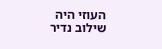העוזי היה שילוב נדיר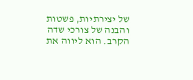של יצירתיות, פשטות והבנה של צורכי שדה הקרב. הוא ליווה את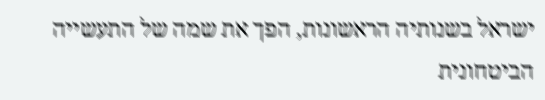ישראל בשנותיה הראשונות, הפך את שמה של התעשייה הביטחונית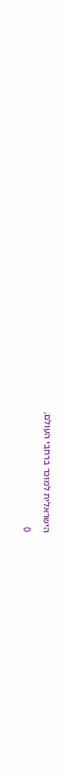הישראלית למוכר ברחבי העולם,

0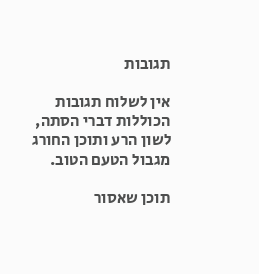תגובות

אין לשלוח תגובות הכוללות דברי הסתה, לשון הרע ותוכן החורג מגבול הטעם הטוב.

תוכן שאסור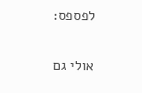לפספס:

אולי גם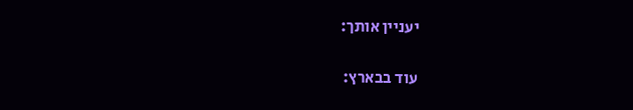יעניין אותך:

עוד בבארץ: